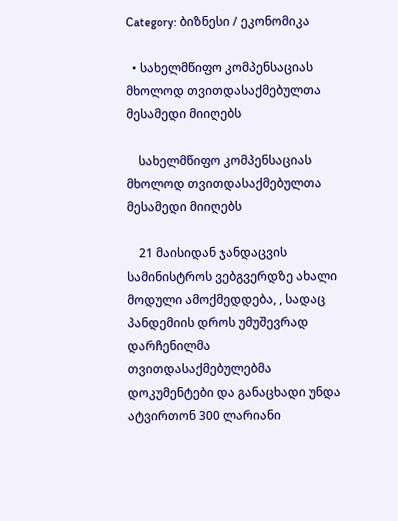Category: ბიზნესი / ეკონომიკა

  • სახელმწიფო კომპენსაციას მხოლოდ თვითდასაქმებულთა მესამედი მიიღებს

    სახელმწიფო კომპენსაციას მხოლოდ თვითდასაქმებულთა მესამედი მიიღებს

    21 მაისიდან ჯანდაცვის სამინისტროს ვებგვერდზე ახალი მოდული ამოქმედდება, , სადაც პანდემიის დროს უმუშევრად დარჩენილმა თვითდასაქმებულებმა დოკუმენტები და განაცხადი უნდა ატვირთონ 300 ლარიანი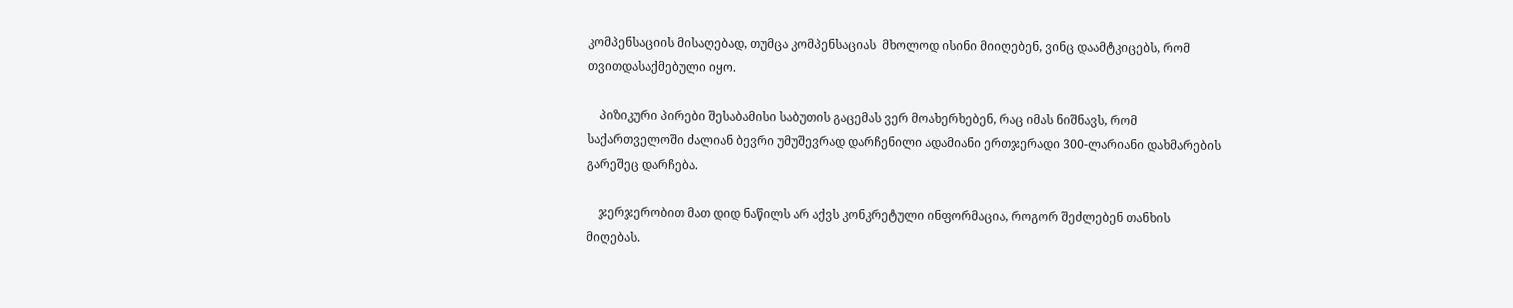კომპენსაციის მისაღებად, თუმცა კომპენსაციას  მხოლოდ ისინი მიიღებენ, ვინც დაამტკიცებს, რომ თვითდასაქმებული იყო.

    პიზიკური პირები შესაბამისი საბუთის გაცემას ვერ მოახერხებენ, რაც იმას ნიშნავს, რომ საქართველოში ძალიან ბევრი უმუშევრად დარჩენილი ადამიანი ერთჯერადი 300-ლარიანი დახმარების გარეშეც დარჩება.

    ჯერჯერობით მათ დიდ ნაწილს არ აქვს კონკრეტული ინფორმაცია, როგორ შეძლებენ თანხის მიღებას.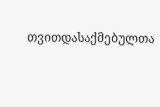თვითდასაქმებულთა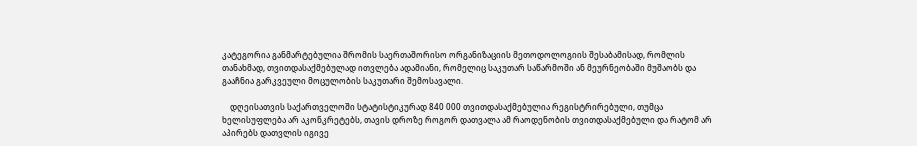კატეგორია განმარტებულია შრომის საერთაშორისო ორგანიზაციის მეთოდოლოგიის შესაბამისად, რომლის თანახმად, თვითდასაქმებულად ითვლება ადამიანი, რომელიც საკუთარ საწარმოში ან მეურნეობაში მუშაობს და გააჩნია გარკვეული მოცულობის საკუთარი შემოსავალი.

    დღეისათვის საქართველოში სტატისტიკურად 840 000 თვითდასაქმებულია რეგისტრირებული, თუმცა ხელისუფლება არ აკონკრეტებს, თავის დროზე როგორ დათვალა ამ რაოდენობის თვითდასაქმებული და რატომ არ აპირებს დათვლის იგივე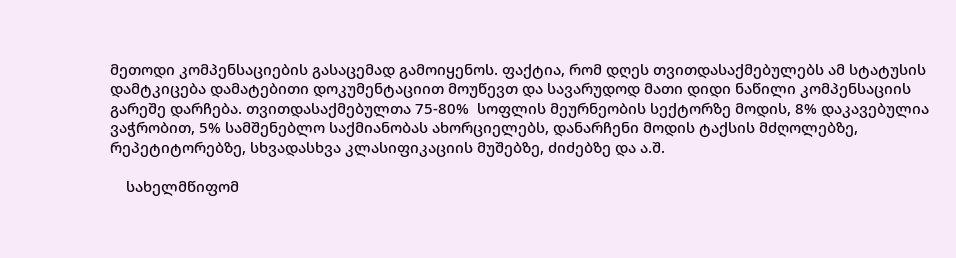მეთოდი კომპენსაციების გასაცემად გამოიყენოს. ფაქტია, რომ დღეს თვითდასაქმებულებს ამ სტატუსის დამტკიცება დამატებითი დოკუმენტაციით მოუწევთ და სავარუდოდ მათი დიდი ნაწილი კომპენსაციის გარეშე დარჩება. თვითდასაქმებულთა 75-80%  სოფლის მეურნეობის სექტორზე მოდის, 8% დაკავებულია ვაჭრობით, 5% სამშენებლო საქმიანობას ახორციელებს, დანარჩენი მოდის ტაქსის მძღოლებზე, რეპეტიტორებზე, სხვადასხვა კლასიფიკაციის მუშებზე, ძიძებზე და ა.შ.

    სახელმწიფომ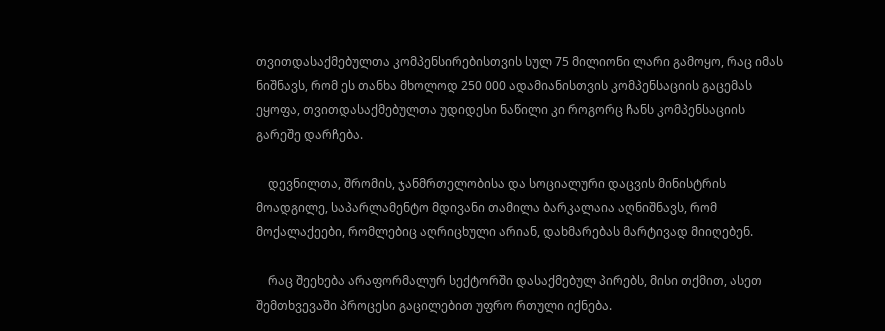თვითდასაქმებულთა კომპენსირებისთვის სულ 75 მილიონი ლარი გამოყო, რაც იმას ნიშნავს, რომ ეს თანხა მხოლოდ 250 000 ადამიანისთვის კომპენსაციის გაცემას ეყოფა, თვითდასაქმებულთა უდიდესი ნაწილი კი როგორც ჩანს კომპენსაციის გარეშე დარჩება.

    დევნილთა, შრომის, ჯანმრთელობისა და სოციალური დაცვის მინისტრის მოადგილე, საპარლამენტო მდივანი თამილა ბარკალაია აღნიშნავს, რომ მოქალაქეები, რომლებიც აღრიცხული არიან, დახმარებას მარტივად მიიღებენ.

    რაც შეეხება არაფორმალურ სექტორში დასაქმებულ პირებს, მისი თქმით, ასეთ შემთხვევაში პროცესი გაცილებით უფრო რთული იქნება.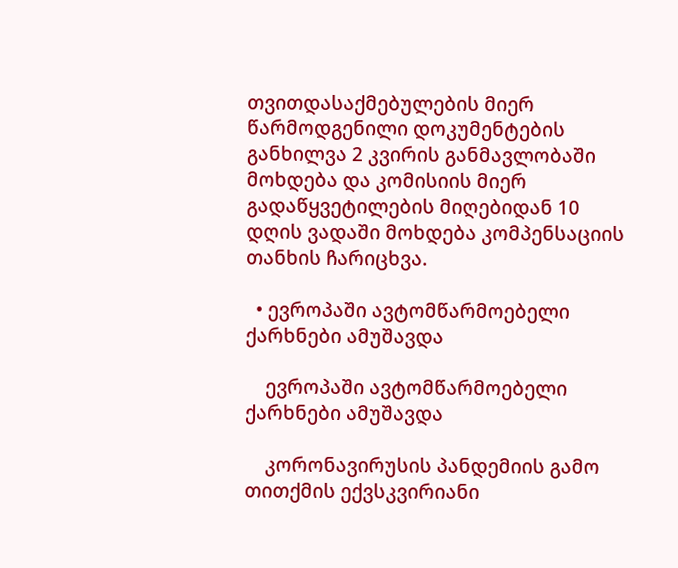თვითდასაქმებულების მიერ წარმოდგენილი დოკუმენტების განხილვა 2 კვირის განმავლობაში მოხდება და კომისიის მიერ გადაწყვეტილების მიღებიდან 10 დღის ვადაში მოხდება კომპენსაციის თანხის ჩარიცხვა.

  • ევროპაში ავტომწარმოებელი ქარხნები ამუშავდა

    ევროპაში ავტომწარმოებელი ქარხნები ამუშავდა

    კორონავირუსის პანდემიის გამო თითქმის ექვსკვირიანი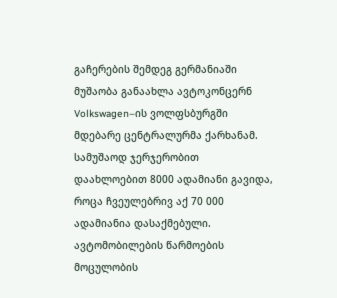გაჩერების შემდეგ გერმანიაში მუშაობა განაახლა ავტოკონცერნ Volkswagen–ის ვოლფსბურგში მდებარე ცენტრალურმა ქარხანამ. სამუშაოდ ჯერჯერობით დაახლოებით 8000 ადამიანი გავიდა, როცა ჩვეულებრივ აქ 70 000 ადამიანია დასაქმებული. ავტომობილების წარმოების მოცულობის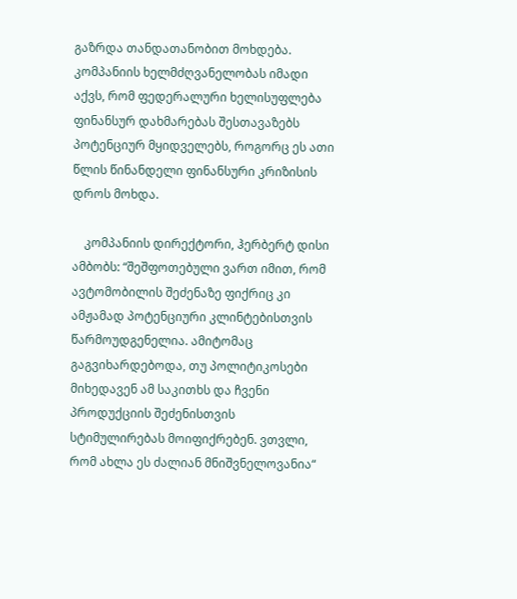გაზრდა თანდათანობით მოხდება. კომპანიის ხელმძღვანელობას იმადი აქვს, რომ ფედერალური ხელისუფლება ფინანსურ დახმარებას შესთავაზებს პოტენციურ მყიდველებს, როგორც ეს ათი წლის წინანდელი ფინანსური კრიზისის დროს მოხდა.

    კომპანიის დირექტორი, ჰერბერტ დისი ამბობს: “შეშფოთებული ვართ იმით, რომ ავტომობილის შეძენაზე ფიქრიც კი ამჟამად პოტენციური კლინტებისთვის წარმოუდგენელია. ამიტომაც გაგვიხარდებოდა, თუ პოლიტიკოსები მიხედავენ ამ საკითხს და ჩვენი პროდუქციის შეძენისთვის სტიმულირებას მოიფიქრებენ. ვთვლი, რომ ახლა ეს ძალიან მნიშვნელოვანია“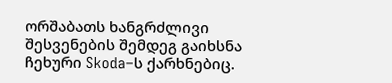ორშაბათს ხანგრძლივი შესვენების შემდეგ გაიხსნა ჩეხური Skoda–ს ქარხნებიც.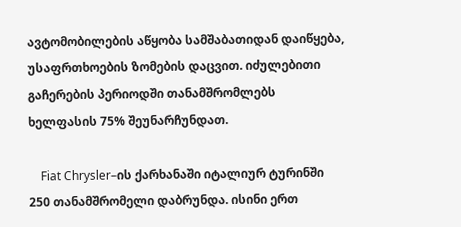ავტომობილების აწყობა სამშაბათიდან დაიწყება, უსაფრთხოების ზომების დაცვით. იძულებითი გაჩერების პერიოდში თანამშრომლებს ხელფასის 75% შეუნარჩუნდათ.

    Fiat Chrysler–ის ქარხანაში იტალიურ ტურინში 250 თანამშრომელი დაბრუნდა. ისინი ერთ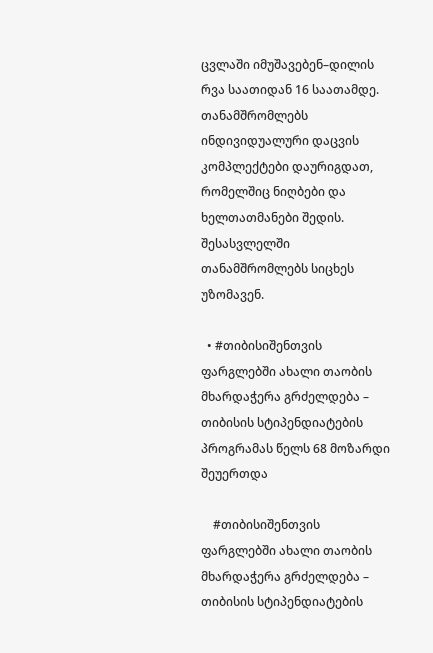ცვლაში იმუშავებენ–დილის რვა საათიდან 16 საათამდე. თანამშრომლებს ინდივიდუალური დაცვის კომპლექტები დაურიგდათ, რომელშიც ნიღბები და ხელთათმანები შედის. შესასვლელში თანამშრომლებს სიცხეს უზომავენ.

  • #თიბისიშენთვის ფარგლებში ახალი თაობის მხარდაჭერა გრძელდება – თიბისის სტიპენდიატების პროგრამას წელს 68 მოზარდი შეუერთდა

    #თიბისიშენთვის ფარგლებში ახალი თაობის მხარდაჭერა გრძელდება – თიბისის სტიპენდიატების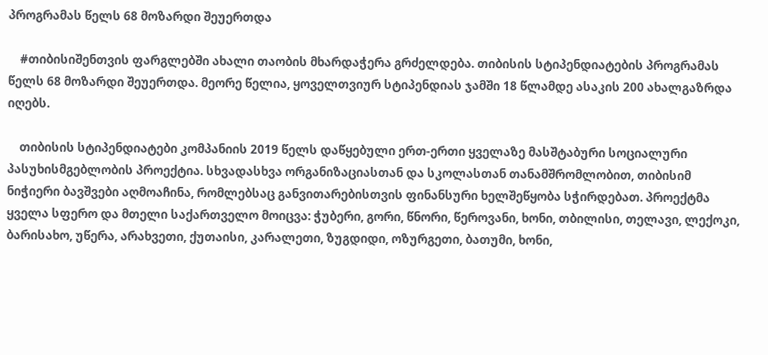პროგრამას წელს 68 მოზარდი შეუერთდა

    #თიბისიშენთვის ფარგლებში ახალი თაობის მხარდაჭერა გრძელდება. თიბისის სტიპენდიატების პროგრამას წელს 68 მოზარდი შეუერთდა. მეორე წელია, ყოველთვიურ სტიპენდიას ჯამში 18 წლამდე ასაკის 200 ახალგაზრდა იღებს.

    თიბისის სტიპენდიატები კომპანიის 2019 წელს დაწყებული ერთ-ერთი ყველაზე მასშტაბური სოციალური პასუხისმგებლობის პროექტია. სხვადასხვა ორგანიზაციასთან და სკოლასთან თანამშრომლობით, თიბისიმ ნიჭიერი ბავშვები აღმოაჩინა, რომლებსაც განვითარებისთვის ფინანსური ხელშეწყობა სჭირდებათ. პროექტმა ყველა სფერო და მთელი საქართველო მოიცვა: ჭუბერი, გორი, წნორი, წეროვანი, ხონი, თბილისი, თელავი, ლექოკი, ბარისახო, უწერა, არახვეთი, ქუთაისი, კარალეთი, ზუგდიდი, ოზურგეთი, ბათუმი, ხონი,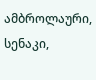ამბროლაური, სენაკი,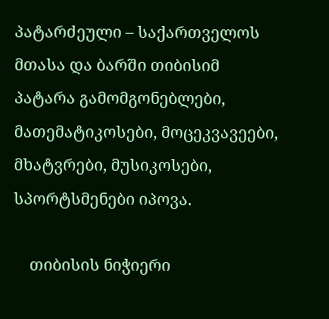პატარძეული – საქართველოს მთასა და ბარში თიბისიმ პატარა გამომგონებლები, მათემატიკოსები, მოცეკვავეები, მხატვრები, მუსიკოსები, სპორტსმენები იპოვა.

    თიბისის ნიჭიერი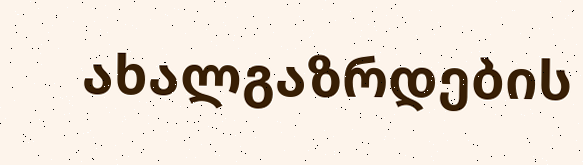ახალგაზრდების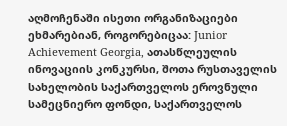აღმოჩენაში ისეთი ორგანიზაციები ეხმარებიან, როგორებიცაა: Junior Achievement Georgia, ათასწლეულის ინოვაციის კონკურსი, შოთა რუსთაველის სახელობის საქართველოს ეროვნული სამეცნიერო ფონდი, საქართველოს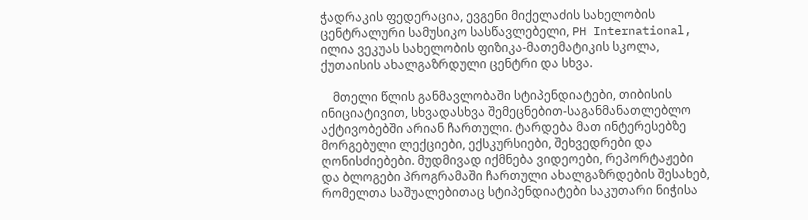ჭადრაკის ფედერაცია, ევგენი მიქელაძის სახელობის ცენტრალური სამუსიკო სასწავლებელი, PH International, ილია ვეკუას სახელობის ფიზიკა-მათემატიკის სკოლა, ქუთაისის ახალგაზრდული ცენტრი და სხვა.

    მთელი წლის განმავლობაში სტიპენდიატები, თიბისის ინიციატივით, სხვადასხვა შემეცნებით-საგანმანათლებლო აქტივობებში არიან ჩართული. ტარდება მათ ინტერესებზე მორგებული ლექციები, ექსკურსიები, შეხვედრები და ღონისძიებები. მუდმივად იქმნება ვიდეოები, რეპორტაჟები და ბლოგები პროგრამაში ჩართული ახალგაზრდების შესახებ, რომელთა საშუალებითაც სტიპენდიატები საკუთარი ნიჭისა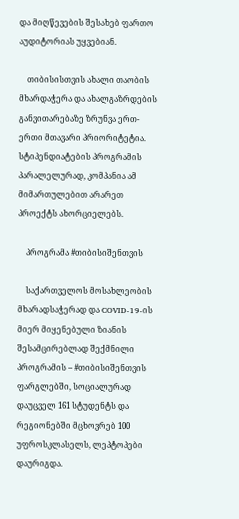და მიღწევების შესახებ ფართო აუდიტორიას უყვებიან.

    თიბისისთვის ახალი თაობის მხარდაჭერა და ახალგაზრდების განვითარებაზე ზრუნვა ერთ-ერთი მთავარი პრიორიტეტია. სტიპენდიატების პროგრამის პარალელურად, კომპანია ამ მიმართულებით არარეთ პროექტს ახორციელებს.

    პროგრამა #თიბისიშენთვის

    საქართველოს მოსახლეობის მხარადსაჭერად და COVID-19-ის მიერ მიყენებული ზიანის შესამცირებლად შექმნილი პროგრამის – #თიბისიშენთვის ფარგლებში, სოციალურად დაუცველ 161 სტუდენტს და რეგიონებში მცხოვრებ 100 უფროსკლასელს, ლეპტოპები დაურიგდა.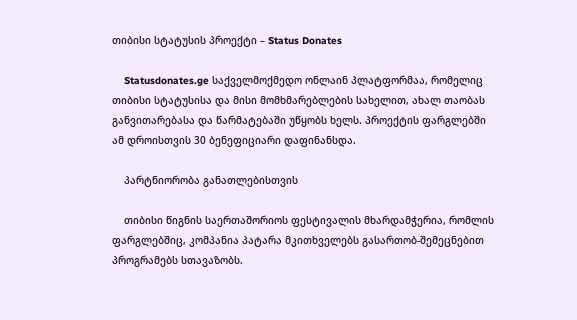თიბისი სტატუსის პროექტი – Status Donates

    Statusdonates.ge საქველმოქმედო ონლაინ პლატფორმაა, რომელიც თიბისი სტატუსისა და მისი მომხმარებლების სახელით, ახალ თაობას განვითარებასა და წარმატებაში უწყობს ხელს. პროექტის ფარგლებში ამ დროისთვის 30 ბენეფიციარი დაფინანსდა.

    პარტნიორობა განათლებისთვის

    თიბისი წიგნის საერთაშორიოს ფესტივალის მხარდამჭერია, რომლის ფარგლებშიც, კომპანია პატარა მკითხველებს გასართობ-შემეცნებით პროგრამებს სთავაზობს.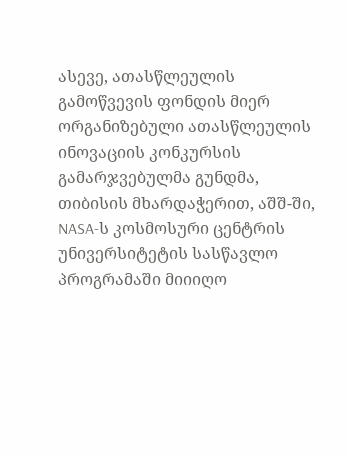ასევე, ათასწლეულის გამოწვევის ფონდის მიერ ორგანიზებული ათასწლეულის ინოვაციის კონკურსის გამარჯვებულმა გუნდმა, თიბისის მხარდაჭერით, აშშ-ში, NASA-ს კოსმოსური ცენტრის უნივერსიტეტის სასწავლო პროგრამაში მიიიღო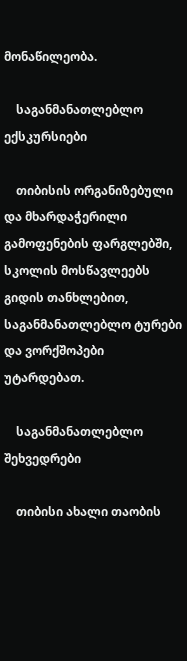მონაწილეობა.

    საგანმანათლებლო ექსკურსიები

    თიბისის ორგანიზებული და მხარდაჭერილი  გამოფენების ფარგლებში, სკოლის მოსწავლეებს გიდის თანხლებით, საგანმანათლებლო ტურები და ვორქშოპები უტარდებათ.

    საგანმანათლებლო შეხვედრები

    თიბისი ახალი თაობის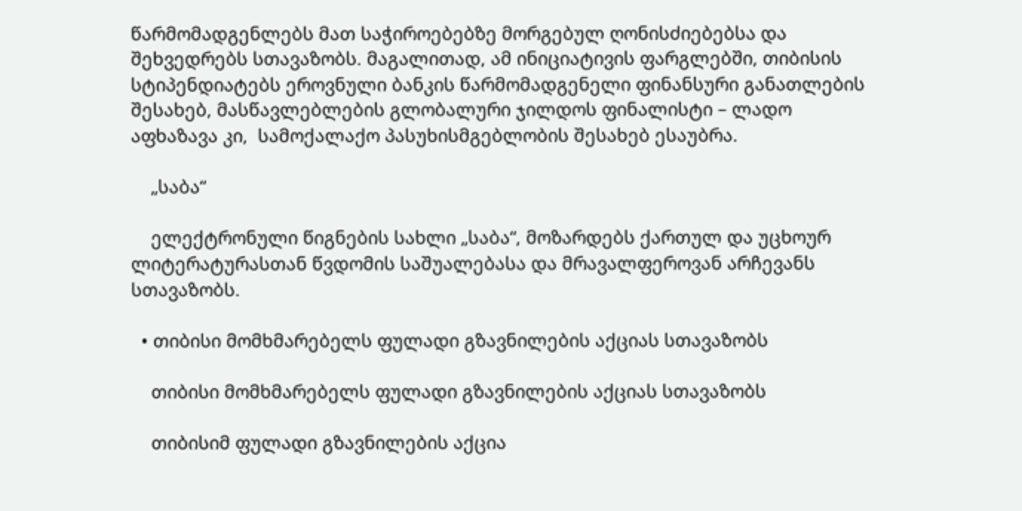წარმომადგენლებს მათ საჭიროებებზე მორგებულ ღონისძიებებსა და შეხვედრებს სთავაზობს. მაგალითად, ამ ინიციატივის ფარგლებში, თიბისის სტიპენდიატებს ეროვნული ბანკის წარმომადგენელი ფინანსური განათლების შესახებ, მასწავლებლების გლობალური ჯილდოს ფინალისტი – ლადო აფხაზავა კი,  სამოქალაქო პასუხისმგებლობის შესახებ ესაუბრა.

    „საბა“

    ელექტრონული წიგნების სახლი „საბა“, მოზარდებს ქართულ და უცხოურ ლიტერატურასთან წვდომის საშუალებასა და მრავალფეროვან არჩევანს სთავაზობს.

  • თიბისი მომხმარებელს ფულადი გზავნილების აქციას სთავაზობს

    თიბისი მომხმარებელს ფულადი გზავნილების აქციას სთავაზობს

    თიბისიმ ფულადი გზავნილების აქცია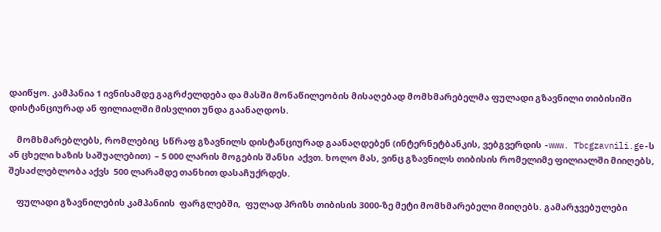დაიწყო. კამპანია 1 ივნისამდე გაგრძელდება და მასში მონაწილეობის მისაღებად მომხმარებელმა ფულადი გზავნილი თიბისიში დისტანციურად ან ფილიალში მისვლით უნდა გაანაღდოს.

    მომხმარებლებს, რომლებიც  სწრაფ გზავნილს დისტანციურად გაანაღდებენ (ინტერნეტბანკის, ვებგვერდის -www. Tbcgzavnili.ge-ს ან ცხელი ხაზის საშუალებით)  – 5 000 ლარის მოგების შანსი  აქვთ. ხოლო მას, ვინც გზავნილს თიბისის რომელიმე ფილიალში მიიღებს, შესაძლებლობა აქვს  500 ლარამდე თანხით დასაჩუქრდეს.

    ფულადი გზავნილების კამპანიის  ფარგლებში,  ფულად პრიზს თიბისის 3000-ზე მეტი მომხმარებელი მიიღებს. გამარჯვებულები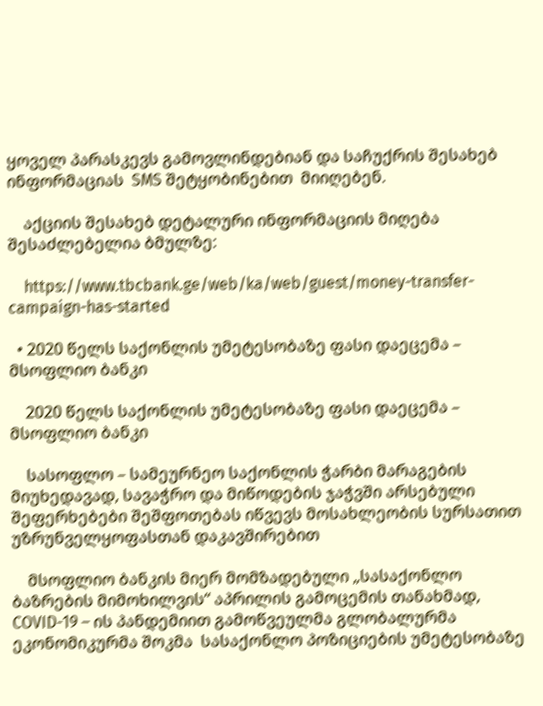ყოველ პარასკევს გამოვლინდებიან და საჩუქრის შესახებ ინფორმაციას  SMS შეტყობინებით  მიიღებენ.

    აქციის შესახებ დეტალური ინფორმაციის მიღება შესაძლებელია ბმულზე:

    https://www.tbcbank.ge/web/ka/web/guest/money-transfer-campaign-has-started

  • 2020 წელს საქონლის უმეტესობაზე ფასი დაეცემა – მსოფლიო ბანკი

    2020 წელს საქონლის უმეტესობაზე ფასი დაეცემა – მსოფლიო ბანკი

    სასოფლო – სამეურნეო საქონლის ჭარბი მარაგების მიუხედავად, სავაჭრო და მიწოდების ჯაჭვში არსებული შეფერხებები შეშფოთებას იწვევს მოსახლეობის სურსათით უზრუნველყოფასთან დაკავშირებით

    მსოფლიო ბანკის მიერ მომზადებული „სასაქონლო ბაზრების მიმოხილვის“ აპრილის გამოცემის თანახმად,  COVID-19 – ის პანდემიით გამოწვეულმა გლობალურმა ეკონომიკურმა შოკმა  სასაქონლო პოზიციების უმეტესობაზე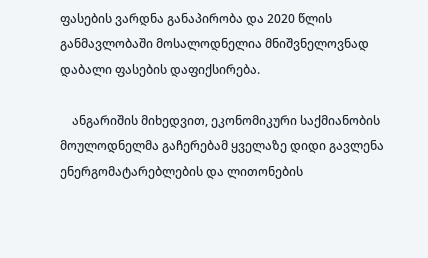ფასების ვარდნა განაპირობა და 2020 წლის განმავლობაში მოსალოდნელია მნიშვნელოვნად დაბალი ფასების დაფიქსირება.

    ანგარიშის მიხედვით, ეკონომიკური საქმიანობის მოულოდნელმა გაჩერებამ ყველაზე დიდი გავლენა ენერგომატარებლების და ლითონების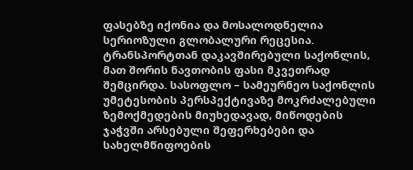ფასებზე იქონია და მოსალოდნელია  სერიოზული გლობალური რეცესია. ტრანსპორტთან დაკავშირებული საქონლის, მათ შორის ნავთობის ფასი მკვეთრად შემცირდა. სასოფლო – სამეურნეო საქონლის უმეტესობის პერსპექტივაზე მოკრძალებული ზემოქმედების მიუხედავად, მიწოდების ჯაჭვში არსებული შეფერხებები და სახელმწიფოების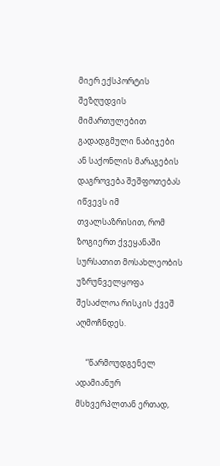მიერ ექსპორტის შეზღუდვის მიმართულებით გადადგმული ნაბიჯები ან საქონლის მარაგების დაგროვება შეშფოთებას იწვევს იმ თვალსაზრისით, რომ ზოგიერთ ქვეყანაში სურსათით მოსახლეობის უზრუნველყოფა შესაძლოა რისკის ქვეშ აღმოჩნდეს.

     “წარმოუდგენელ ადამიანურ მსხვერპლთან ერთად,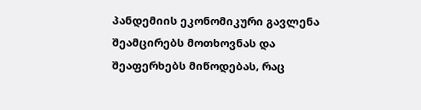პანდემიის ეკონომიკური გავლენა შეამცირებს მოთხოვნას და შეაფერხებს მიწოდებას, რაც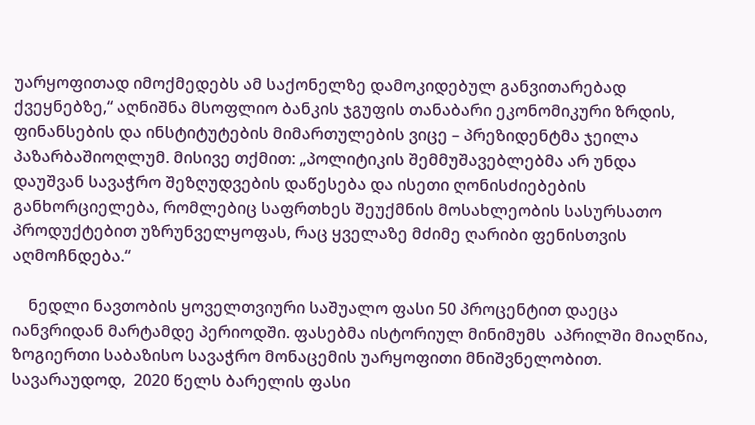უარყოფითად იმოქმედებს ამ საქონელზე დამოკიდებულ განვითარებად ქვეყნებზე,“ აღნიშნა მსოფლიო ბანკის ჯგუფის თანაბარი ეკონომიკური ზრდის, ფინანსების და ინსტიტუტების მიმართულების ვიცე – პრეზიდენტმა ჯეილა პაზარბაშიოღლუმ. მისივე თქმით: „პოლიტიკის შემმუშავებლებმა არ უნდა დაუშვან სავაჭრო შეზღუდვების დაწესება და ისეთი ღონისძიებების განხორციელება, რომლებიც საფრთხეს შეუქმნის მოსახლეობის სასურსათო პროდუქტებით უზრუნველყოფას, რაც ყველაზე მძიმე ღარიბი ფენისთვის  აღმოჩნდება.“

    ნედლი ნავთობის ყოველთვიური საშუალო ფასი 50 პროცენტით დაეცა იანვრიდან მარტამდე პერიოდში. ფასებმა ისტორიულ მინიმუმს  აპრილში მიაღწია, ზოგიერთი საბაზისო სავაჭრო მონაცემის უარყოფითი მნიშვნელობით. სავარაუდოდ,  2020 წელს ბარელის ფასი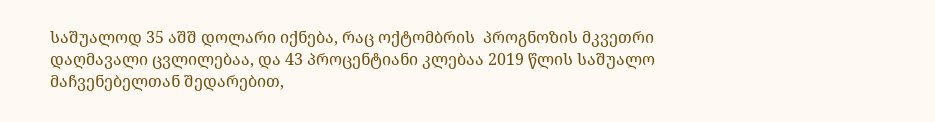საშუალოდ 35 აშშ დოლარი იქნება, რაც ოქტომბრის  პროგნოზის მკვეთრი დაღმავალი ცვლილებაა, და 43 პროცენტიანი კლებაა 2019 წლის საშუალო მაჩვენებელთან შედარებით,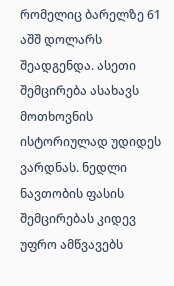რომელიც ბარელზე 61 აშშ დოლარს შეადგენდა. ასეთი შემცირება ასახავს მოთხოვნის ისტორიულად უდიდეს ვარდნას. ნედლი ნავთობის ფასის შემცირებას კიდევ უფრო ამწვავებს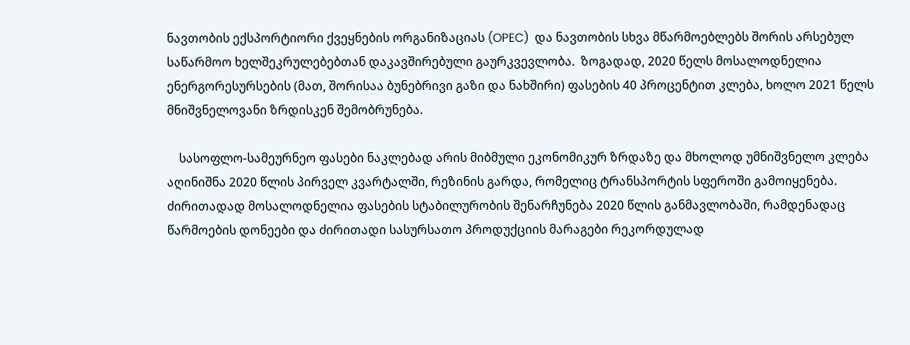ნავთობის ექსპორტიორი ქვეყნების ორგანიზაციას (OPEC)  და ნავთობის სხვა მწარმოებლებს შორის არსებულ საწარმოო ხელშეკრულებებთან დაკავშირებული გაურკვევლობა.  ზოგადად, 2020 წელს მოსალოდნელია ენერგორესურსების (მათ, შორისაა ბუნებრივი გაზი და ნახშირი) ფასების 40 პროცენტით კლება, ხოლო 2021 წელს მნიშვნელოვანი ზრდისკენ შემობრუნება.

    სასოფლო-სამეურნეო ფასები ნაკლებად არის მიბმული ეკონომიკურ ზრდაზე და მხოლოდ უმნიშვნელო კლება აღინიშნა 2020 წლის პირველ კვარტალში, რეზინის გარდა, რომელიც ტრანსპორტის სფეროში გამოიყენება. ძირითადად მოსალოდნელია ფასების სტაბილურობის შენარჩუნება 2020 წლის განმავლობაში, რამდენადაც წარმოების დონეები და ძირითადი სასურსათო პროდუქციის მარაგები რეკორდულად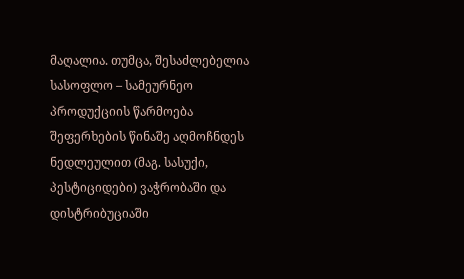მაღალია. თუმცა, შესაძლებელია სასოფლო – სამეურნეო პროდუქციის წარმოება  შეფერხების წინაშე აღმოჩნდეს ნედლეულით (მაგ. სასუქი, პესტიციდები) ვაჭრობაში და დისტრიბუციაში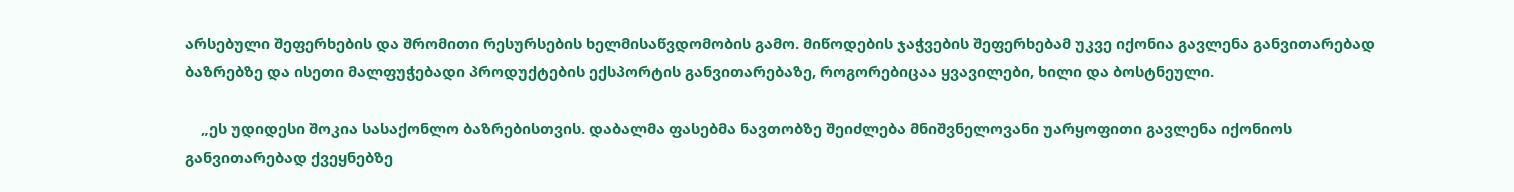არსებული შეფერხების და შრომითი რესურსების ხელმისაწვდომობის გამო. მიწოდების ჯაჭვების შეფერხებამ უკვე იქონია გავლენა განვითარებად ბაზრებზე და ისეთი მალფუჭებადი პროდუქტების ექსპორტის განვითარებაზე, როგორებიცაა ყვავილები, ხილი და ბოსტნეული.

    „ეს უდიდესი შოკია სასაქონლო ბაზრებისთვის. დაბალმა ფასებმა ნავთობზე შეიძლება მნიშვნელოვანი უარყოფითი გავლენა იქონიოს განვითარებად ქვეყნებზე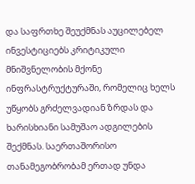და საფრთხე შეუქმნას აუცილებელ ინვესტიციებს კრიტიკული მნიშვნელობის მქონე ინფრასტრუქტურაში, რომელიც ხელს უწყობს გრძელვადიან ზრდას და  ხარისხიანი სამუშაო ადგილების შექმნას. საერთაშორისო თანამეგობრობამ ერთად უნდა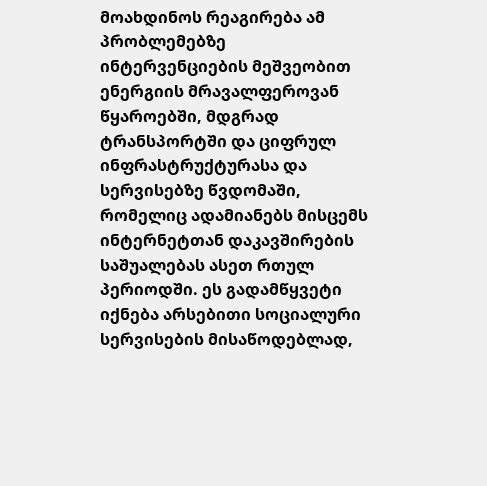მოახდინოს რეაგირება ამ პრობლემებზე ინტერვენციების მეშვეობით ენერგიის მრავალფეროვან წყაროებში, მდგრად ტრანსპორტში და ციფრულ ინფრასტრუქტურასა და სერვისებზე წვდომაში, რომელიც ადამიანებს მისცემს ინტერნეტთან დაკავშირების საშუალებას ასეთ რთულ პერიოდში. ეს გადამწყვეტი იქნება არსებითი სოციალური სერვისების მისაწოდებლად,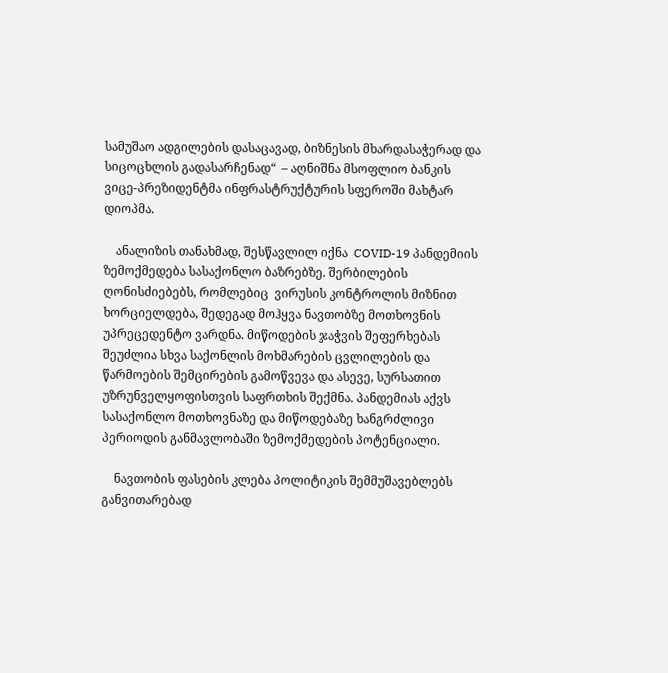სამუშაო ადგილების დასაცავად, ბიზნესის მხარდასაჭერად და სიცოცხლის გადასარჩენად“  – აღნიშნა მსოფლიო ბანკის ვიცე-პრეზიდენტმა ინფრასტრუქტურის სფეროში მახტარ დიოპმა.

    ანალიზის თანახმად, შესწავლილ იქნა  COVID-19 პანდემიის ზემოქმედება სასაქონლო ბაზრებზე. შერბილების ღონისძიებებს, რომლებიც  ვირუსის კონტროლის მიზნით ხორციელდება, შედეგად მოჰყვა ნავთობზე მოთხოვნის უპრეცედენტო ვარდნა. მიწოდების ჯაჭვის შეფერხებას შეუძლია სხვა საქონლის მოხმარების ცვლილების და წარმოების შემცირების გამოწვევა და ასევე, სურსათით უზრუნველყოფისთვის საფრთხის შექმნა. პანდემიას აქვს სასაქონლო მოთხოვნაზე და მიწოდებაზე ხანგრძლივი პერიოდის განმავლობაში ზემოქმედების პოტენციალი.

    ნავთობის ფასების კლება პოლიტიკის შემმუშავებლებს განვითარებად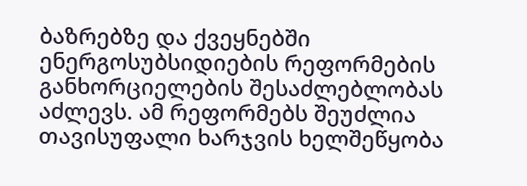ბაზრებზე და ქვეყნებში ენერგოსუბსიდიების რეფორმების განხორციელების შესაძლებლობას აძლევს. ამ რეფორმებს შეუძლია თავისუფალი ხარჯვის ხელშეწყობა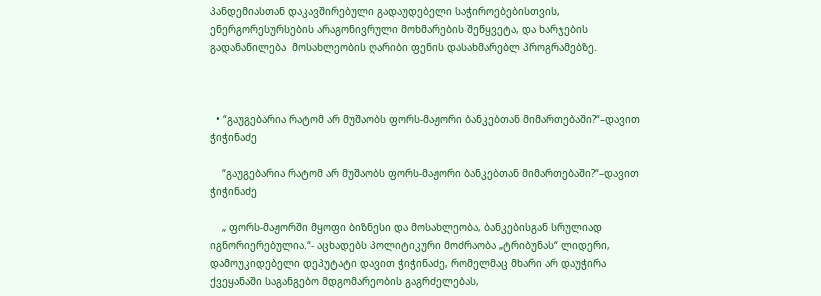პანდემიასთან დაკავშირებული გადაუდებელი საჭიროებებისთვის, ენერგორესურსების არაგონივრული მოხმარების შეწყვეტა, და ხარჯების გადანაწილება  მოსახლეობის ღარიბი ფენის დასახმარებლ პროგრამებზე.



  • “გაუგებარია რატომ არ მუშაობს ფორს-მაჟორი ბანკებთან მიმართებაში?“–დავით ჭიჭინაძე

    “გაუგებარია რატომ არ მუშაობს ფორს-მაჟორი ბანკებთან მიმართებაში?“–დავით ჭიჭინაძე

    „ ფორს-მაჟორში მყოფი ბიზნესი და მოსახლეობა, ბანკებისგან სრულიად იგნორიერებულია.“- აცხადებს პოლიტიკური მოძრაობა „ტრიბუნას“ ლიდერი, დამოუკიდებელი დეპუტატი დავით ჭიჭინაძე, რომელმაც მხარი არ დაუჭირა ქვეყანაში საგანგებო მდგომარეობის გაგრძელებას,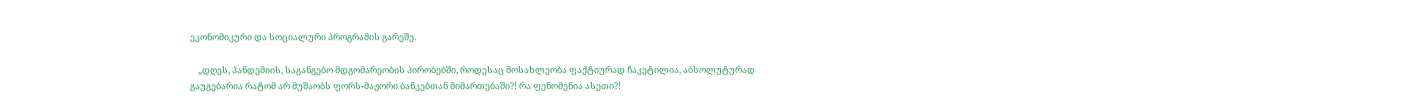ეკონომიკური და სოციალური პროგრამის გარეშე.

    „დღეს, პანდემიის, საგანგებო მდგომარეობის პირობებში, როდესაც მოსახლეობა ფაქტიურად ჩაკეტილია, აბსოლუტურად გაუგებარია რატომ არ მუშაობს ფორს-მაჟორი ბანკებთან მიმართებაში?! რა ფენომენია ასეთი?!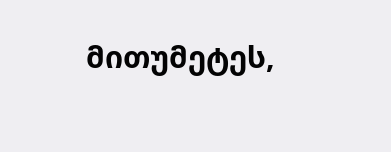მითუმეტეს,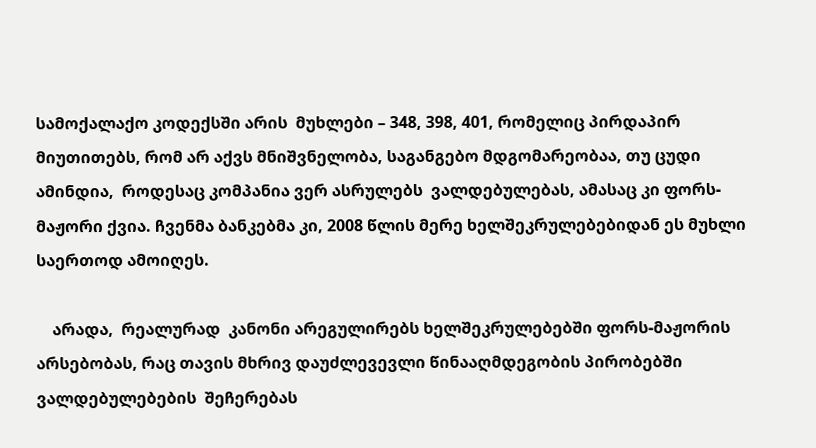სამოქალაქო კოდექსში არის  მუხლები – 348, 398, 401, რომელიც პირდაპირ მიუთითებს, რომ არ აქვს მნიშვნელობა, საგანგებო მდგომარეობაა, თუ ცუდი ამინდია,  როდესაც კომპანია ვერ ასრულებს  ვალდებულებას, ამასაც კი ფორს-მაჟორი ქვია. ჩვენმა ბანკებმა კი, 2008 წლის მერე ხელშეკრულებებიდან ეს მუხლი საერთოდ ამოიღეს.

    არადა,  რეალურად  კანონი არეგულირებს ხელშეკრულებებში ფორს-მაჟორის არსებობას, რაც თავის მხრივ დაუძლევევლი წინააღმდეგობის პირობებში ვალდებულებების  შეჩერებას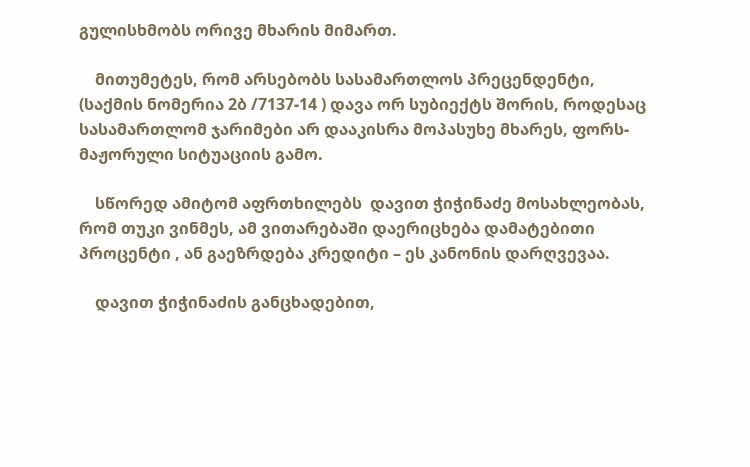გულისხმობს ორივე მხარის მიმართ.

    მითუმეტეს, რომ არსებობს სასამართლოს პრეცენდენტი, (საქმის ნომერია 2ბ /7137-14 ) დავა ორ სუბიექტს შორის, როდესაც სასამართლომ ჯარიმები არ დააკისრა მოპასუხე მხარეს, ფორს-მაჟორული სიტუაციის გამო.

    სწორედ ამიტომ აფრთხილებს  დავით ჭიჭინაძე მოსახლეობას, რომ თუკი ვინმეს, ამ ვითარებაში დაერიცხება დამატებითი პროცენტი , ან გაეზრდება კრედიტი – ეს კანონის დარღვევაა.

    დავით ჭიჭინაძის განცხადებით,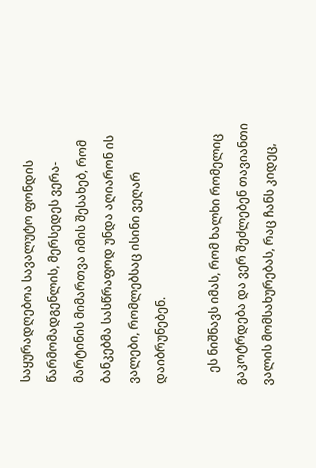საყურადღებოა სავალუტო ფონდის წარმომადგენლის, მერსედეს ვერა-მარტინის მიმართვა იმის შესახებ, რომ ბანკებმა სასწრაფოდ უნდა აღიარონ ის ვალები, რომლებსაც ისინი ვეღარ დაიბრუნებენ.

    ეს ნიშნავს იმას, რომ ხალხი რომელიც გაკოტრდება და ვერ შეძლებენ თავიანთი ვალის მომსახურებას, რაც ჩანს კიდეც,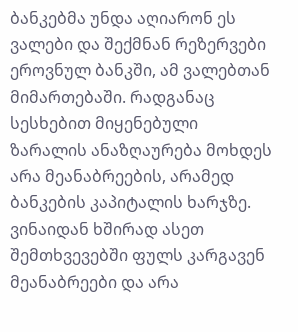ბანკებმა უნდა აღიარონ ეს ვალები და შექმნან რეზერვები ეროვნულ ბანკში, ამ ვალებთან მიმართებაში. რადგანაც სესხებით მიყენებული ზარალის ანაზღაურება მოხდეს  არა მეანაბრეების, არამედ ბანკების კაპიტალის ხარჯზე. ვინაიდან ხშირად ასეთ შემთხვევებში ფულს კარგავენ მეანაბრეები და არა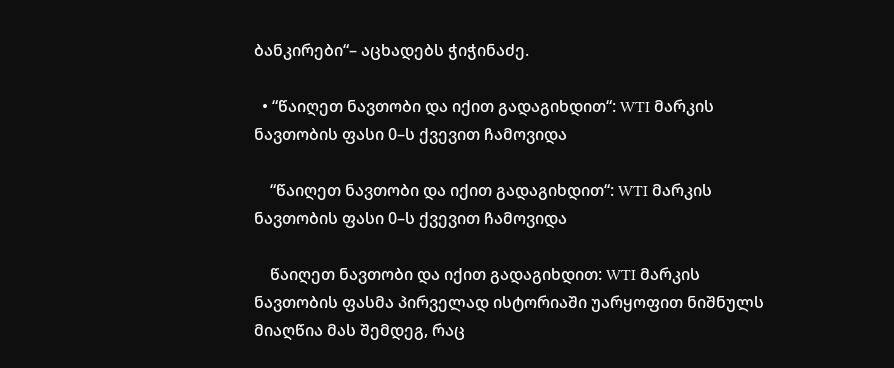ბანკირები“– აცხადებს ჭიჭინაძე.

  • “წაიღეთ ნავთობი და იქით გადაგიხდით“: WTI მარკის ნავთობის ფასი 0–ს ქვევით ჩამოვიდა

    “წაიღეთ ნავთობი და იქით გადაგიხდით“: WTI მარკის ნავთობის ფასი 0–ს ქვევით ჩამოვიდა

    წაიღეთ ნავთობი და იქით გადაგიხდით: WTI მარკის ნავთობის ფასმა პირველად ისტორიაში უარყოფით ნიშნულს მიაღწია მას შემდეგ, რაც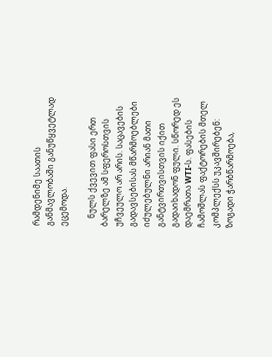რამდენიმე საათის განმავლობაში განუწყვეტლად ეცემოდა.

    ნულს ქვევით ფასი ერთ ბარელზე ამ სფეროსთვის უჩვეულო არ არის. საცავების გადავსებისას მწარმოებლები იძულებულნი არიან მათი განტვირთვისთვის იქით გადაიხადონ ფული. სწორედ ეს დაემრათა WTI-ს. ფასების ჩამოშლას ფაქტორების მთელ კომპლექსს უკავშირებენ: ზოგადი ჭარბწარმოება,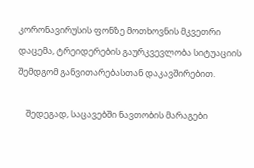კორონავირუსის ფონზე მოთხოვნის მკვეთრი დაცემა, ტრეიდერების გაურკვევლობა სიტუაციის შემდგომ განვითარებასთან დაკავშირებით.

    შედეგად, საცავებში ნავთობის მარაგები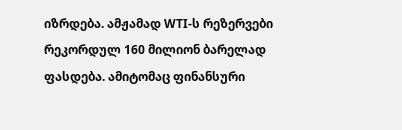იზრდება. ამჟამად WTI-ს რეზერვები რეკორდულ 160 მილიონ ბარელად ფასდება. ამიტომაც ფინანსური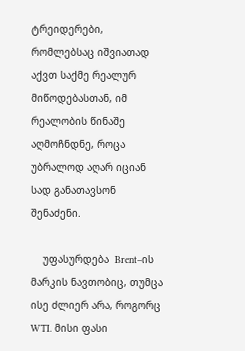ტრეიდერები, რომლებსაც იშვიათად აქვთ საქმე რეალურ მიწოდებასთან, იმ რეალობის წინაშე აღმოჩნდნე, როცა უბრალოდ აღარ იციან სად განათავსონ შენაძენი.

    უფასურდება  Brent–ის მარკის ნავთობიც, თუმცა ისე ძლიერ არა, როგორც WTI. მისი ფასი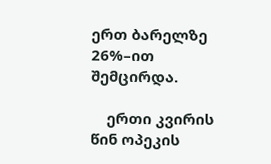ერთ ბარელზე 26%–ით შემცირდა.

    ერთი კვირის წინ ოპეკის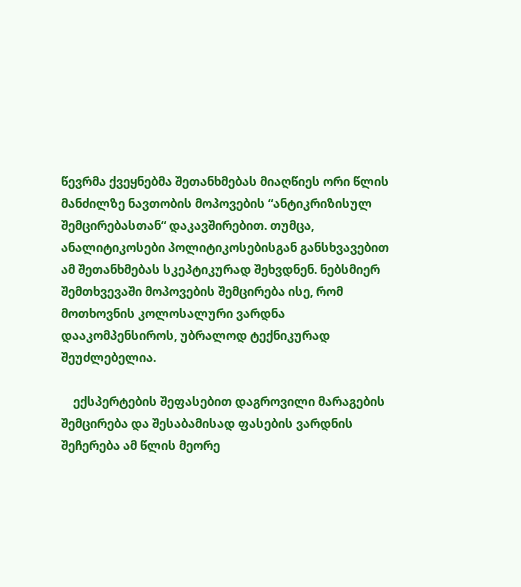წევრმა ქვეყნებმა შეთანხმებას მიაღწიეს ორი წლის მანძილზე ნავთობის მოპოვების “ანტიკრიზისულ შემცირებასთან“ დაკავშირებით. თუმცა, ანალიტიკოსები პოლიტიკოსებისგან განსხვავებით ამ შეთანხმებას სკეპტიკურად შეხვდნენ. ნებსმიერ შემთხვევაში მოპოვების შემცირება ისე, რომ მოთხოვნის კოლოსალური ვარდნა დააკომპენსიროს, უბრალოდ ტექნიკურად შეუძლებელია.

    ექსპერტების შეფასებით დაგროვილი მარაგების შემცირება და შესაბამისად ფასების ვარდნის შეჩერება ამ წლის მეორე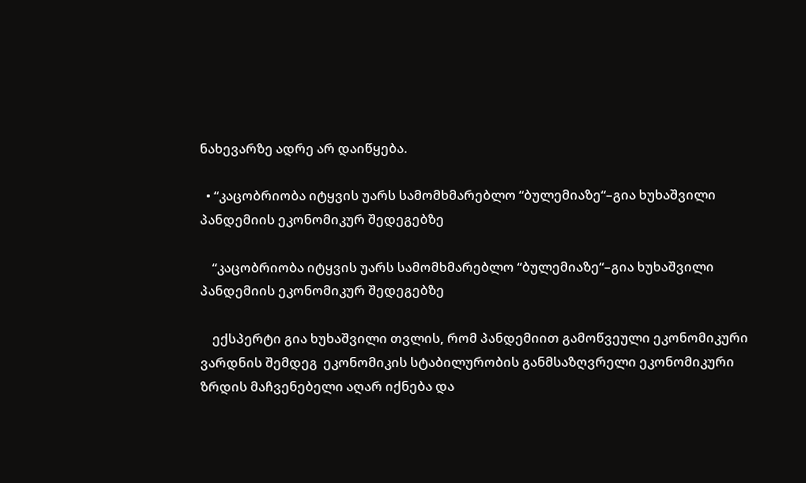ნახევარზე ადრე არ დაიწყება.

  • “კაცობრიობა იტყვის უარს სამომხმარებლო “ბულემიაზე“–გია ხუხაშვილი პანდემიის ეკონომიკურ შედეგებზე

    “კაცობრიობა იტყვის უარს სამომხმარებლო “ბულემიაზე“–გია ხუხაშვილი პანდემიის ეკონომიკურ შედეგებზე

    ექსპერტი გია ხუხაშვილი თვლის, რომ პანდემიით გამოწვეული ეკონომიკური ვარდნის შემდეგ  ეკონომიკის სტაბილურობის განმსაზღვრელი ეკონომიკური ზრდის მაჩვენებელი აღარ იქნება და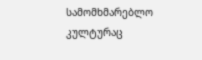სამომხმარებლო კულტურაც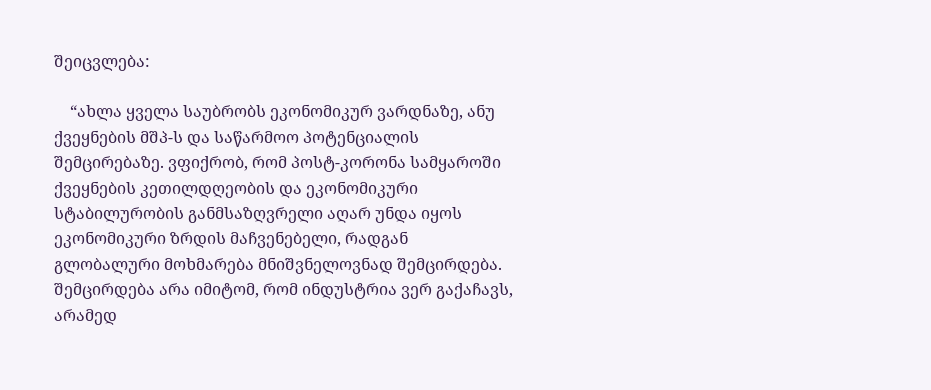შეიცვლება:

    “ახლა ყველა საუბრობს ეკონომიკურ ვარდნაზე, ანუ ქვეყნების მშპ-ს და საწარმოო პოტენციალის შემცირებაზე. ვფიქრობ, რომ პოსტ-კორონა სამყაროში ქვეყნების კეთილდღეობის და ეკონომიკური სტაბილურობის განმსაზღვრელი აღარ უნდა იყოს ეკონომიკური ზრდის მაჩვენებელი, რადგან გლობალური მოხმარება მნიშვნელოვნად შემცირდება. შემცირდება არა იმიტომ, რომ ინდუსტრია ვერ გაქაჩავს, არამედ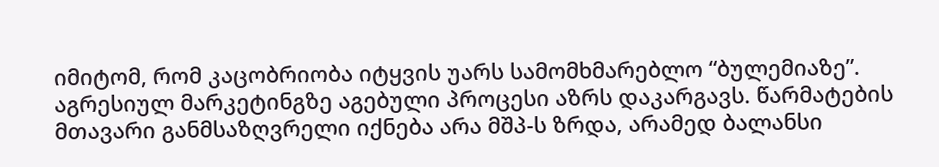იმიტომ, რომ კაცობრიობა იტყვის უარს სამომხმარებლო “ბულემიაზე”. აგრესიულ მარკეტინგზე აგებული პროცესი აზრს დაკარგავს. წარმატების მთავარი განმსაზღვრელი იქნება არა მშპ-ს ზრდა, არამედ ბალანსი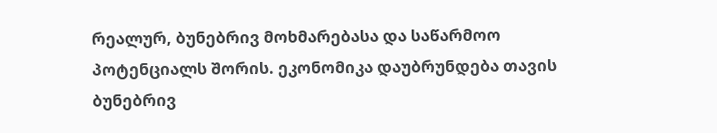რეალურ, ბუნებრივ მოხმარებასა და საწარმოო პოტენციალს შორის. ეკონომიკა დაუბრუნდება თავის ბუნებრივ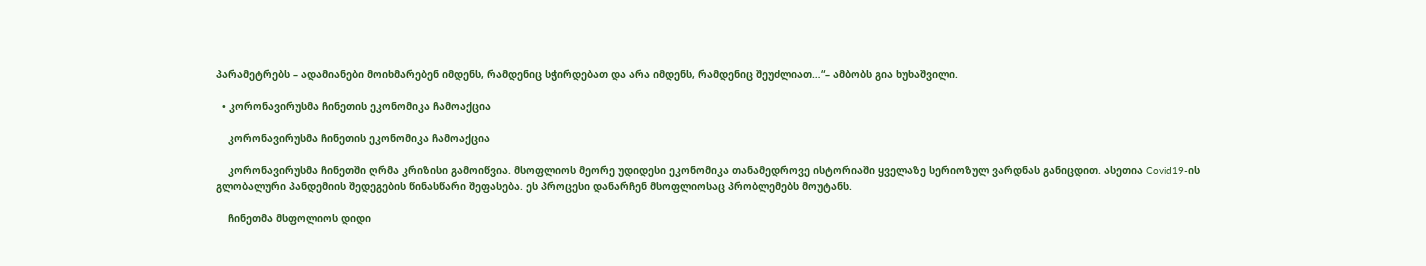პარამეტრებს – ადამიანები მოიხმარებენ იმდენს, რამდენიც სჭირდებათ და არა იმდენს, რამდენიც შეუძლიათ…“– ამბობს გია ხუხაშვილი.

  • კორონავირუსმა ჩინეთის ეკონომიკა ჩამოაქცია

    კორონავირუსმა ჩინეთის ეკონომიკა ჩამოაქცია

    კორონავირუსმა ჩინეთში ღრმა კრიზისი გამოიწვია. მსოფლიოს მეორე უდიდესი ეკონომიკა თანამედროვე ისტორიაში ყველაზე სერიოზულ ვარდნას განიცდით. ასეთია Covid19-ის გლობალური პანდემიის შედეგების წინასწარი შეფასება. ეს პროცესი დანარჩენ მსოფლიოსაც პრობლემებს მოუტანს.

    ჩინეთმა მსფოლიოს დიდი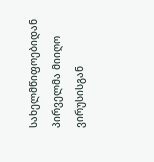სახელმწიფოებიდან პირველმა მიიღო ვირუსისგან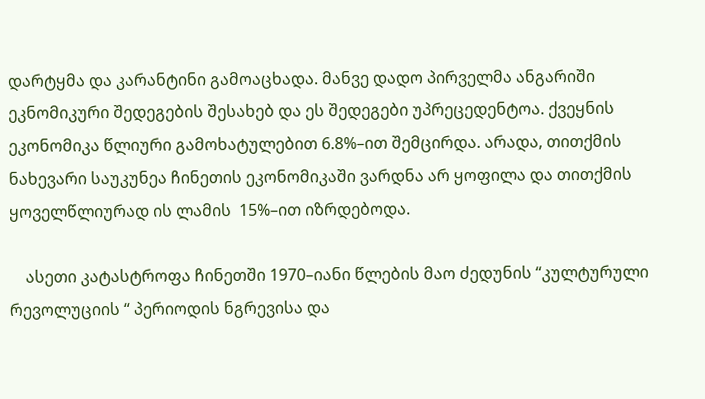დარტყმა და კარანტინი გამოაცხადა. მანვე დადო პირველმა ანგარიში ეკნომიკური შედეგების შესახებ და ეს შედეგები უპრეცედენტოა. ქვეყნის ეკონომიკა წლიური გამოხატულებით 6.8%–ით შემცირდა. არადა, თითქმის ნახევარი საუკუნეა ჩინეთის ეკონომიკაში ვარდნა არ ყოფილა და თითქმის ყოველწლიურად ის ლამის  15%–ით იზრდებოდა.

    ასეთი კატასტროფა ჩინეთში 1970–იანი წლების მაო ძედუნის “კულტურული რევოლუციის “ პერიოდის ნგრევისა და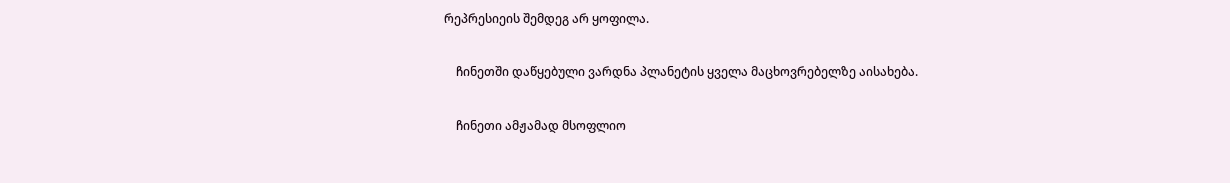რეპრესიეის შემდეგ არ ყოფილა.

    ჩინეთში დაწყებული ვარდნა პლანეტის ყველა მაცხოვრებელზე აისახება.

    ჩინეთი ამჟამად მსოფლიო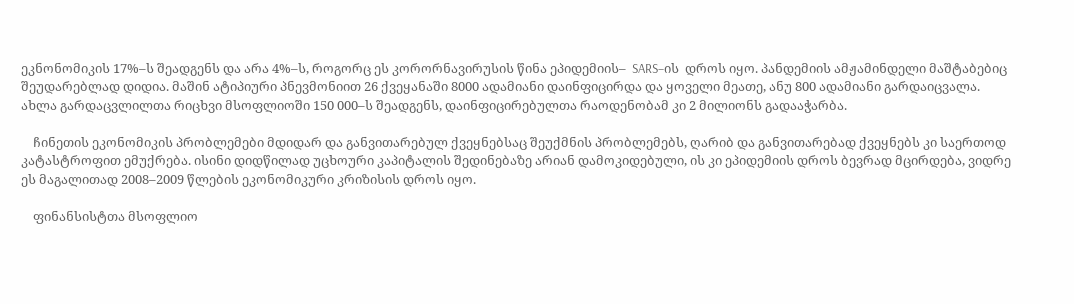ეკნონომიკის 17%–ს შეადგენს და არა 4%–ს, როგორც ეს კორორნავირუსის წინა ეპიდემიის–  SARS–ის  დროს იყო. პანდემიის ამჟამინდელი მაშტაბებიც შეუდარებლად დიდია. მაშინ ატიპიური პნევმონიით 26 ქვეყანაში 8000 ადამიანი დაინფიცირდა და ყოველი მეათე, ანუ 800 ადამიანი გარდაიცვალა. ახლა გარდაცვლილთა რიცხვი მსოფლიოში 150 000–ს შეადგენს, დაინფიცირებულთა რაოდენობამ კი 2 მილიონს გადააჭარბა.

    ჩინეთის ეკონომიკის პრობლემები მდიდარ და განვითარებულ ქვეყნებსაც შეუქმნის პრობლემებს, ღარიბ და განვითარებად ქვეყნებს კი საერთოდ კატასტროფით ემუქრება. ისინი დიდწილად უცხოური კაპიტალის შედინებაზე არიან დამოკიდებული, ის კი ეპიდემიის დროს ბევრად მცირდება, ვიდრე ეს მაგალითად 2008–2009 წლების ეკონომიკური კრიზისის დროს იყო.

    ფინანსისტთა მსოფლიო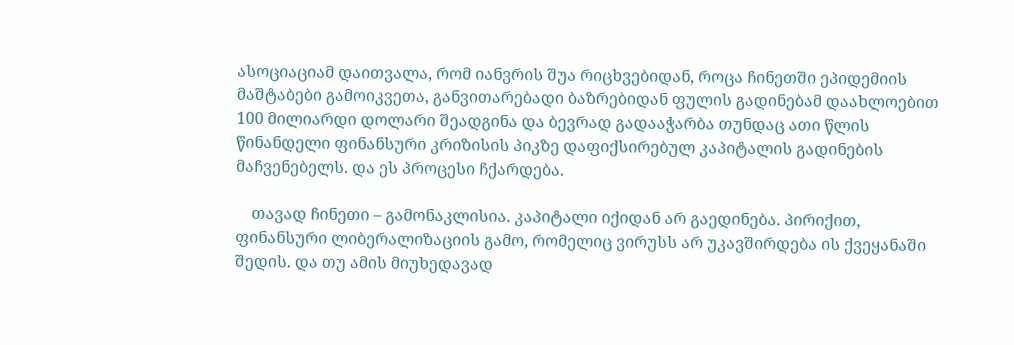ასოციაციამ დაითვალა, რომ იანვრის შუა რიცხვებიდან, როცა ჩინეთში ეპიდემიის მაშტაბები გამოიკვეთა, განვითარებადი ბაზრებიდან ფულის გადინებამ დაახლოებით 100 მილიარდი დოლარი შეადგინა და ბევრად გადააჭარბა თუნდაც ათი წლის წინანდელი ფინანსური კრიზისის პიკზე დაფიქსირებულ კაპიტალის გადინების მაჩვენებელს. და ეს პროცესი ჩქარდება.

    თავად ჩინეთი – გამონაკლისია. კაპიტალი იქიდან არ გაედინება. პირიქით, ფინანსური ლიბერალიზაციის გამო, რომელიც ვირუსს არ უკავშირდება ის ქვეყანაში შედის. და თუ ამის მიუხედავად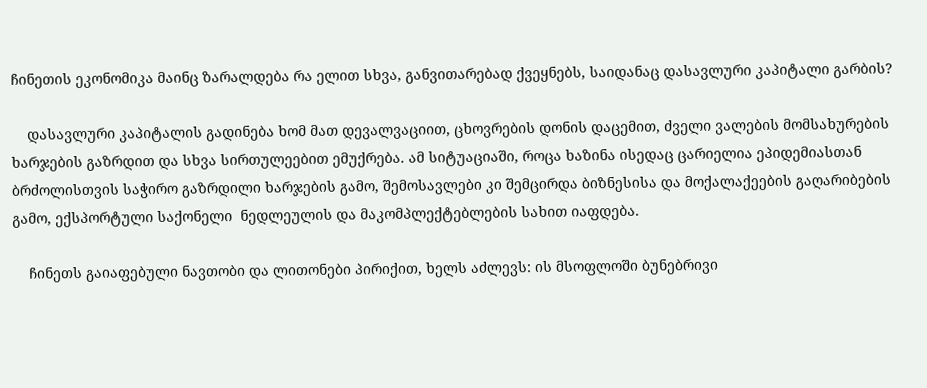ჩინეთის ეკონომიკა მაინც ზარალდება რა ელით სხვა, განვითარებად ქვეყნებს, საიდანაც დასავლური კაპიტალი გარბის?

    დასავლური კაპიტალის გადინება ხომ მათ დევალვაციით, ცხოვრების დონის დაცემით, ძველი ვალების მომსახურების ხარჯების გაზრდით და სხვა სირთულეებით ემუქრება. ამ სიტუაციაში, როცა ხაზინა ისედაც ცარიელია ეპიდემიასთან ბრძოლისთვის საჭირო გაზრდილი ხარჯების გამო, შემოსავლები კი შემცირდა ბიზნესისა და მოქალაქეების გაღარიბების გამო, ექსპორტული საქონელი  ნედლეულის და მაკომპლექტებლების სახით იაფდება.

    ჩინეთს გაიაფებული ნავთობი და ლითონები პირიქით, ხელს აძლევს: ის მსოფლოში ბუნებრივი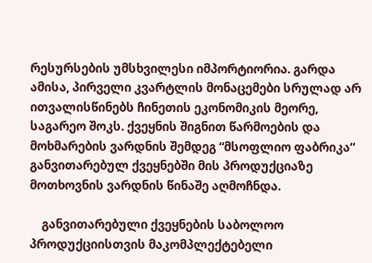რესურსების უმსხვილესი იმპორტიორია. გარდა ამისა, პირველი კვარტლის მონაცემები სრულად არ ითვალისწინებს ჩინეთის ეკონომიკის მეორე, საგარეო შოკს. ქვეყნის შიგნით წარმოების და მოხმარების ვარდნის შემდეგ “მსოფლიო ფაბრიკა“ განვითარებულ ქვეყნებში მის პროდუქციაზე მოთხოვნის ვარდნის წინაშე აღმოჩნდა.

    განვითარებული ქვეყნების საბოლოო პროდუქციისთვის მაკომპლექტებელი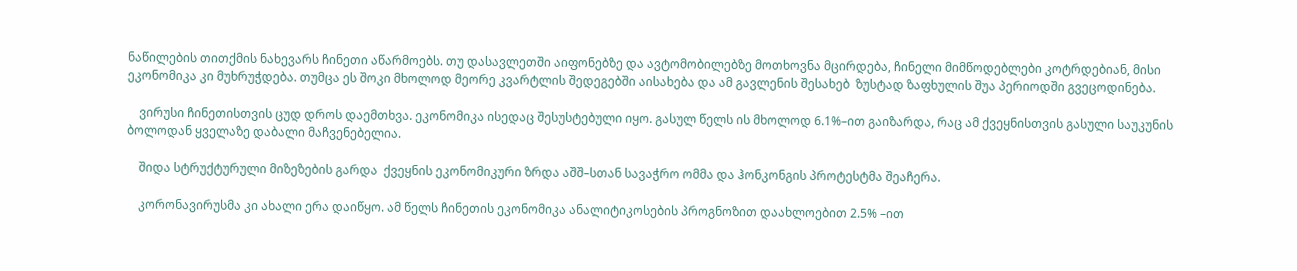ნაწილების თითქმის ნახევარს ჩინეთი აწარმოებს. თუ დასავლეთში აიფონებზე და ავტომობილებზე მოთხოვნა მცირდება, ჩინელი მიმწოდებლები კოტრდებიან, მისი ეკონომიკა კი მუხრუჭდება. თუმცა ეს შოკი მხოლოდ მეორე კვარტლის შედეგებში აისახება და ამ გავლენის შესახებ  ზუსტად ზაფხულის შუა პერიოდში გვეცოდინება.

    ვირუსი ჩინეთისთვის ცუდ დროს დაემთხვა. ეკონომიკა ისედაც შესუსტებული იყო. გასულ წელს ის მხოლოდ 6.1%–ით გაიზარდა, რაც ამ ქვეყნისთვის გასული საუკუნის ბოლოდან ყველაზე დაბალი მაჩვენებელია.

    შიდა სტრუქტურული მიზეზების გარდა  ქვეყნის ეკონომიკური ზრდა აშშ–სთან სავაჭრო ომმა და ჰონკონგის პროტესტმა შეაჩერა.

    კორონავირუსმა კი ახალი ერა დაიწყო. ამ წელს ჩინეთის ეკონომიკა ანალიტიკოსების პროგნოზით დაახლოებით 2.5% –ით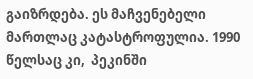გაიზრდება. ეს მაჩვენებელი მართლაც კატასტროფულია. 1990 წელსაც კი,  პეკინში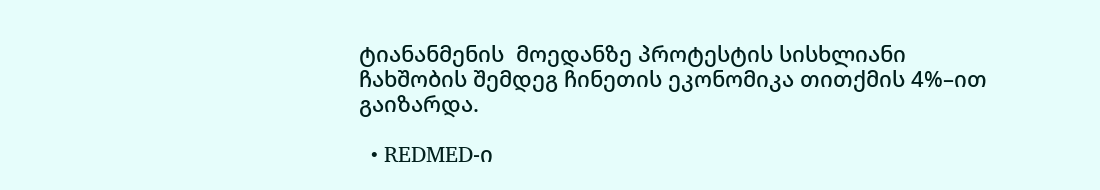ტიანანმენის  მოედანზე პროტესტის სისხლიანი ჩახშობის შემდეგ ჩინეთის ეკონომიკა თითქმის 4%–ით გაიზარდა.

  • REDMED-ი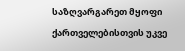საზღვარგარეთ მყოფი ქართველებისთვის უკვე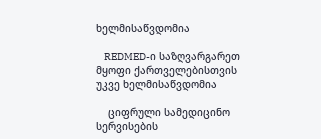ხელმისაწვდომია

    REDMED-ი საზღვარგარეთ მყოფი ქართველებისთვის უკვე ხელმისაწვდომია

    ციფრული სამედიცინო სერვისების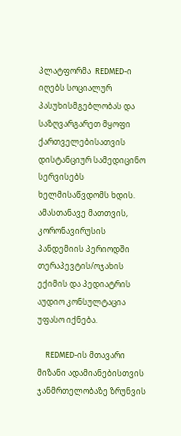პლატფორმა  REDMED-ი იღებს სოციალურ პასუხისმგებლობას და საზღვარგარეთ მყოფი ქართველებისათვის  დისტანციურ სამედიცინო სერვისებს ხელმისაწვდომს ხდის. ამასთანავე მათთვის, კორონავირუსის პანდემიის პერიოდში თერაპევტის/ოჯახის ექიმის და პედიატრის აუდიო კონსულტაცია უფასო იქნება.

    REDMED-ის მთავარი მიზანი ადამიანებისთვის ჯანმრთელობაზე ზრუნვის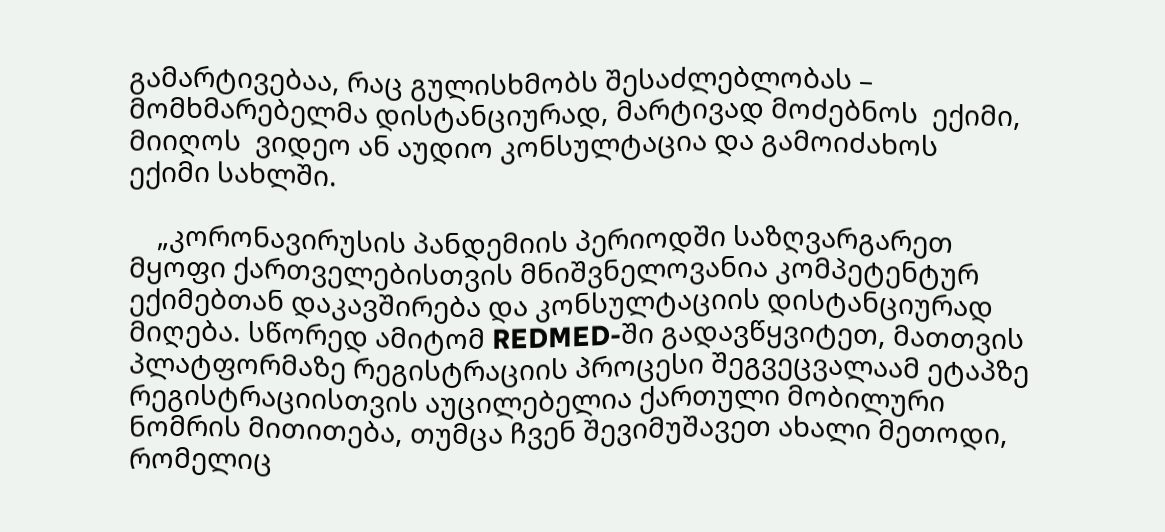გამარტივებაა, რაც გულისხმობს შესაძლებლობას – მომხმარებელმა დისტანციურად, მარტივად მოძებნოს  ექიმი, მიიღოს  ვიდეო ან აუდიო კონსულტაცია და გამოიძახოს  ექიმი სახლში.

    „კორონავირუსის პანდემიის პერიოდში საზღვარგარეთ მყოფი ქართველებისთვის მნიშვნელოვანია კომპეტენტურ ექიმებთან დაკავშირება და კონსულტაციის დისტანციურად მიღება. სწორედ ამიტომ REDMED-ში გადავწყვიტეთ, მათთვის პლატფორმაზე რეგისტრაციის პროცესი შეგვეცვალაამ ეტაპზე რეგისტრაციისთვის აუცილებელია ქართული მობილური ნომრის მითითება, თუმცა ჩვენ შევიმუშავეთ ახალი მეთოდი, რომელიც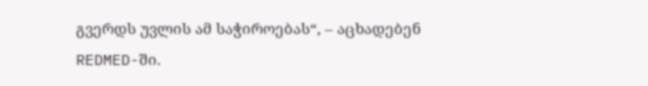გვერდს უვლის ამ საჭიროებას“, – აცხადებენ REDMED-ში.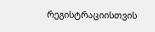რეგისტრაციისთვის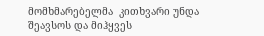მომხმარებელმა  კითხვარი უნდა შეავსოს და მიჰყვეს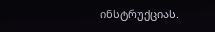ინსტრუქციას.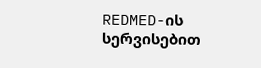REDMED-ის სერვისებით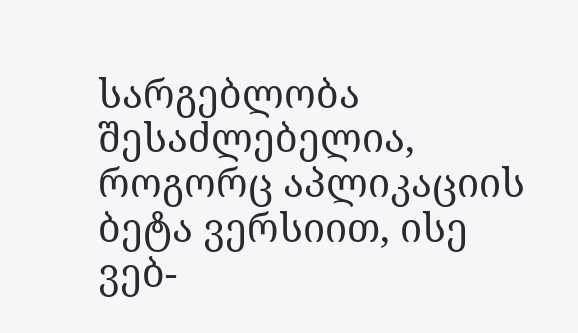სარგებლობა შესაძლებელია, როგორც აპლიკაციის ბეტა ვერსიით, ისე ვებ-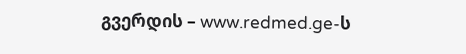გვერდის – www.redmed.ge-ს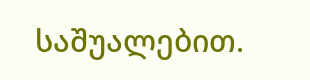საშუალებით.